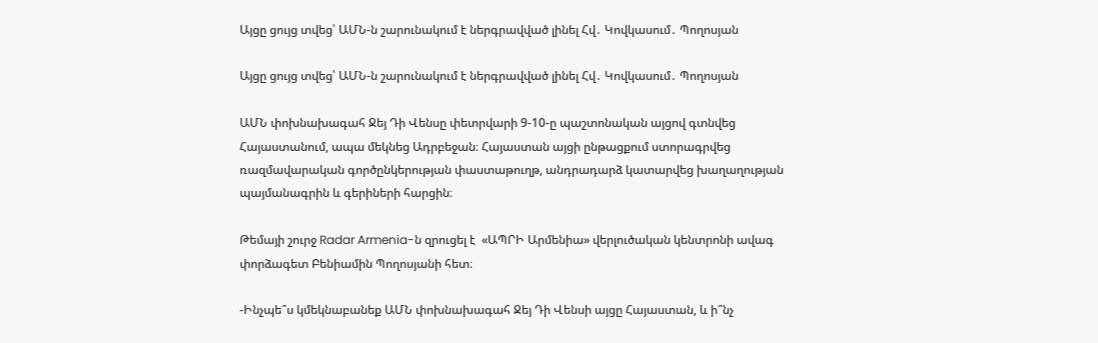Այցը ցույց տվեց՝ ԱՄՆ-ն շարունակում է ներգրավված լինել Հվ․ Կովկասում․ Պողոսյան

Այցը ցույց տվեց՝ ԱՄՆ-ն շարունակում է ներգրավված լինել Հվ․ Կովկասում․ Պողոսյան

ԱՄՆ փոխնախագահ Ջեյ Դի Վենսը փետրվարի 9-10-ը պաշտոնական այցով գտնվեց Հայաստանում, ապա մեկնեց Ադրբեջան։ Հայաստան այցի ընթացքում ստորագրվեց ռազմավարական գործընկերության փաստաթուղթ, անդրադարձ կատարվեց խաղաղության պայմանագրին և գերիների հարցին։

Թեմայի շուրջ Radar Armenia-ն զրուցել է  «ԱՊՐԻ Արմենիա» վերլուծական կենտրոնի ավագ փորձագետ Բենիամին Պողոսյանի հետ։

-Ինչպե՞ս կմեկնաբանեք ԱՄՆ փոխնախագահ Ջեյ Դի Վենսի այցը Հայաստան, և ի՞նչ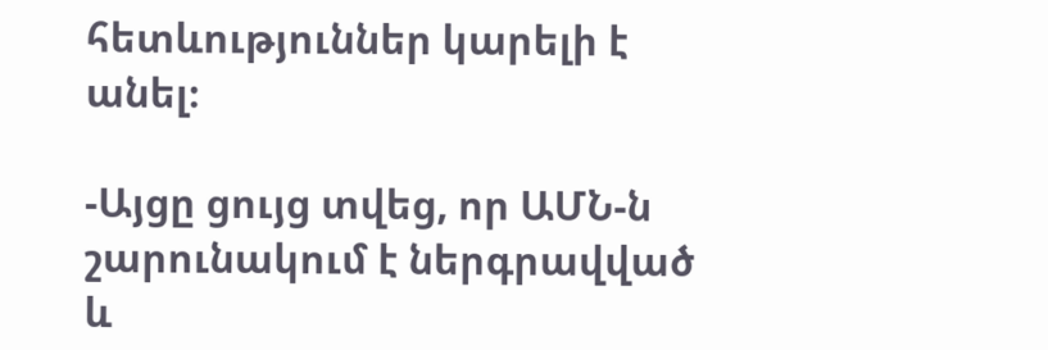հետևություններ կարելի է անել։

-Այցը ցույց տվեց, որ ԱՄՆ-ն շարունակում է ներգրավված և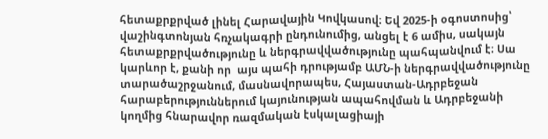հետաքրքրված լինել Հարավային Կովկասով։ Եվ 2025-ի օգոստոսից՝ վաշինգտոնյան հռչակագրի ընդունումից, անցել է 6 ամիս, սակայն հետաքրքրվածությունը և ներգրավվածությունը պահպանվում է։ Սա կարևոր է, քանի որ  այս պահի դրությամբ ԱՄՆ-ի ներգրավվածությունը տարածաշրջանում, մասնավորապես, Հայաստան-Ադրբեջան հարաբերություններում կայունության ապահովման և Ադրբեջանի կողմից հնարավոր ռազմական էսկալացիայի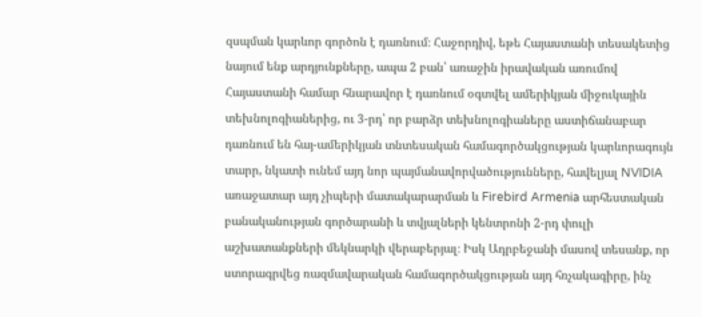զսպման կարևոր գործոն է դառնում։ Հաջորդիվ, եթե Հայաստանի տեսակետից նայում ենք արդյունքները, ապա 2 բան՝ առաջին իրավական առումով Հայաստանի համար հնարավոր է դառնում օգտվել ամերիկյան միջուկային տեխնոլոգիաներից, ու 3-րդ՝ որ բարձր տեխնոլոգիաները աստիճանաբար դառնում են հայ-ամերիկյան տնտեսական համագործակցության կարևորագույն տարր, նկատի ունեմ այդ նոր պայմանավորվածությունները, հավելյալ NVIDIA առաջատար այդ չիպերի մատակարարման և Firebird Armenia արհեստական բանականության գործարանի և տվյալների կենտրոնի 2-րդ փուլի աշխատանքների մեկնարկի վերաբերյալ։ Իսկ Ադրբեջանի մասով տեսանք, որ ստորագրվեց ռազմավարական համագործակցության այդ հռչակագիրը, ինչ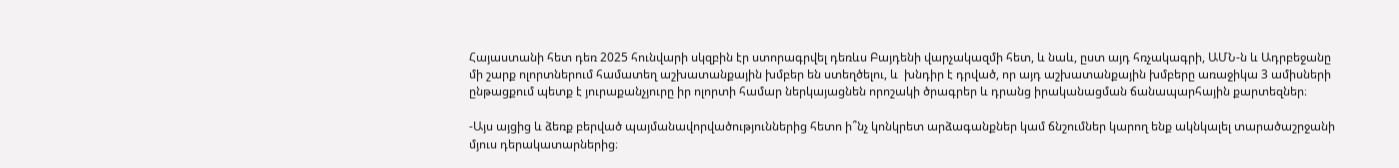Հայաստանի հետ դեռ 2025 հունվարի սկզբին էր ստորագրվել դեռևս Բայդենի վարչակազմի հետ, և նաև, ըստ այդ հռչակագրի, ԱՄՆ-ն և Ադրբեջանը մի շարք ոլորտներում համատեղ աշխատանքային խմբեր են ստեղծելու, և  խնդիր է դրված, որ այդ աշխատանքային խմբերը առաջիկա 3 ամիսների ընթացքում պետք է յուրաքանչյուրը իր ոլորտի համար ներկայացնեն որոշակի ծրագրեր և դրանց իրականացման ճանապարհային քարտեզներ։

-Այս այցից և ձեռք բերված պայմանավորվածություններից հետո ի՞նչ կոնկրետ արձագանքներ կամ ճնշումներ կարող ենք ակնկալել տարածաշրջանի մյուս դերակատարներից։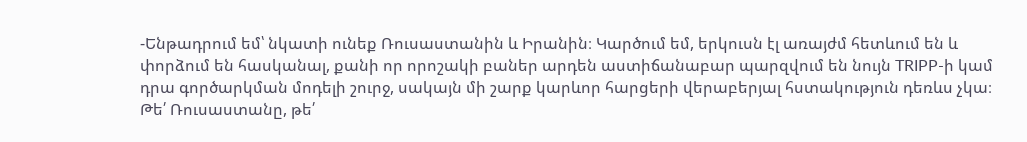-Ենթադրում եմ՝ նկատի ունեք Ռուսաստանին և Իրանին։ Կարծում եմ, երկուսն էլ առայժմ հետևում են և փորձում են հասկանալ, քանի որ որոշակի բաներ արդեն աստիճանաբար պարզվում են նույն TRIPP-ի կամ դրա գործարկման մոդելի շուրջ, սակայն մի շարք կարևոր հարցերի վերաբերյալ հստակություն դեռևս չկա։ Թե՛ Ռուսաստանը, թե՛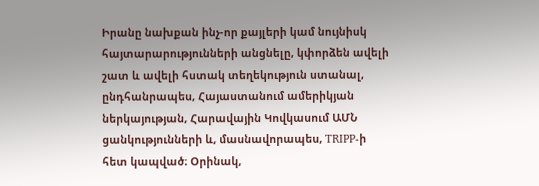Իրանը նախքան ինչ-որ քայլերի կամ նույնիսկ հայտարարությունների անցնելը, կփորձեն ավելի շատ և ավելի հստակ տեղեկություն ստանալ, ընդհանրապես, Հայաստանում ամերիկյան ներկայության, Հարավային Կովկասում ԱՄՆ ցանկությունների և, մասնավորապես, TRIPP-ի հետ կապված։ Օրինակ,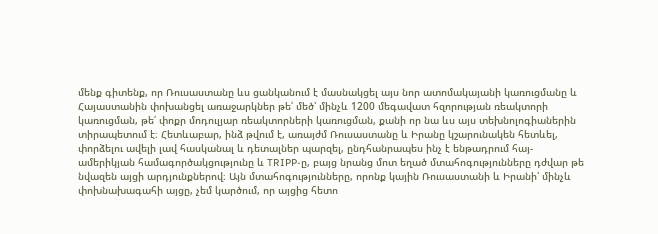մենք գիտենք, որ Ռուսաստանը ևս ցանկանում է մասնակցել այս նոր ատոմակայանի կառուցմանը և Հայաստանին փոխանցել առաջարկներ թե՛ մեծ՝ մինչև 1200 մեգավատ հզորության ռեակտորի կառուցման, թե՛ փոքր մոդուլյար ռեակտորների կառուցման, քանի որ նա ևս այս տեխնոլոգիաներին տիրապետում է։ Հետևաբար, ինձ թվում է, առայժմ Ռուսաստանը և Իրանը կշարունակեն հետևել, փորձելու ավելի լավ հասկանալ և դետալներ պարզել, ընդհանրապես ինչ է ենթադրում հայ-ամերիկյան համագործակցությունը և TRIPP-ը, բայց նրանց մոտ եղած մտահոգությունները դժվար թե նվազեն այցի արդյունքներով։ Այն մտահոգությունները, որոնք կային Ռուսաստանի և Իրանի՝ մինչև փոխնախագահի այցը, չեմ կարծում, որ այցից հետո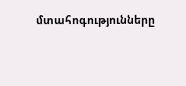մտահոգությունները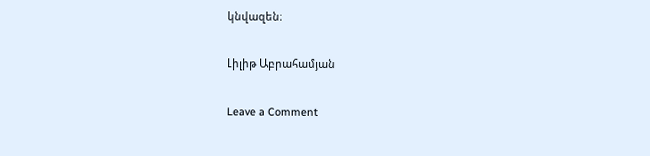կնվազեն։

Լիլիթ Աբրահամյան

Leave a Comment